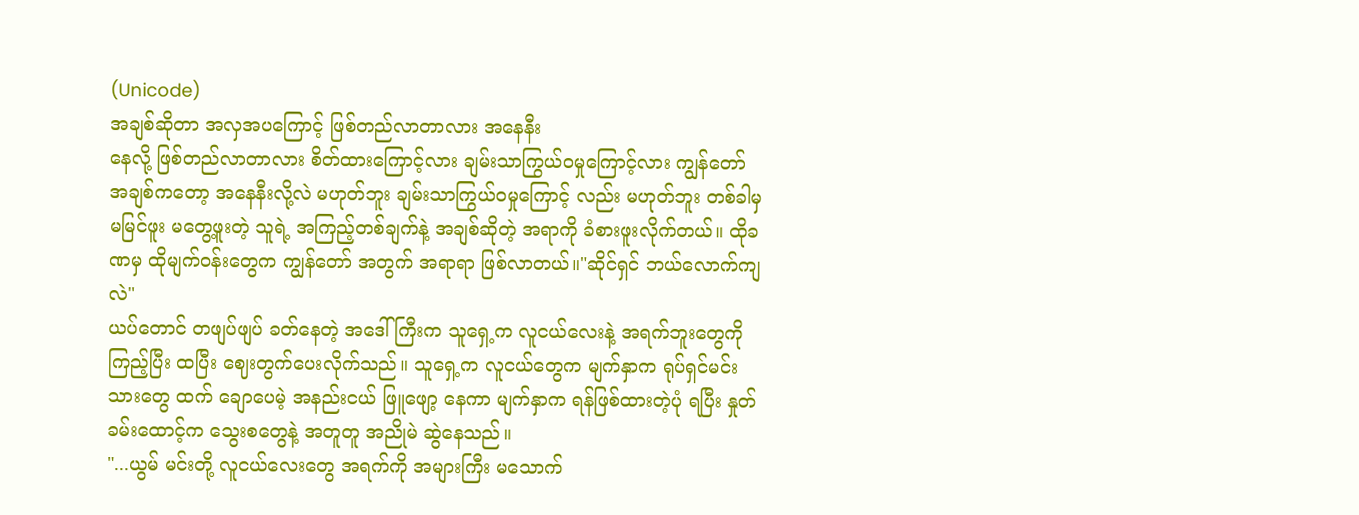(Unicode)
အချစ်ဆိုတာ အလှအပကြောင့် ဖြစ်တည်လာတာလား အနေနီး
နေလို့ ဖြစ်တည်လာတာလား စိတ်ထားကြောင့်လား ချမ်းသာကြွယ်ဝမှုကြောင့်လား ကျွန်တော် အချစ်ကတော့ အနေနီးလို့လဲ မဟုတ်ဘူး ချမ်းသာကြွယ်ဝမှုကြောင့် လည်း မဟုတ်ဘူး တစ်ခါမှ မမြင်ဖူး မတွေ့ဖူးတဲ့ သူရဲ့ အကြည့်တစ်ချက်နဲ့ အချစ်ဆိုတဲ့ အရာကို ခံစားဖူးလိုက်တယ်။ ထိုခဏမှ ထိုမျက်ဝန်းတွေက ကျွန်တော် အတွက် အရာရာ ဖြစ်လာတယ်။"ဆိုင်ရှင် ဘယ်လောက်ကျလဲ"
ယပ်တောင် တဖျပ်ဖျပ် ခတ်နေတဲ့ အဒေါ်ကြီးက သူရှေ့က လူငယ်လေးနဲ့ အရက်ဘူးတွေကို ကြည့်ပြီး ထပြီး ဈေးတွက်ပေးလိုက်သည်။ သူရှေ့က လူငယ်တွေက မျက်နှာက ရုပ်ရှင်မင်းသားတွေ ထက် ချောပေမဲ့ အနည်းငယ် ဖြူဖျော့ နေကာ မျက်နှာက ရန်ဖြစ်ထားတဲ့ပုံ ရပြီး နှုတ်ခမ်းထောင့်က သွေးစတွေနဲ့ အတူတူ အညိုမဲ ဆွဲနေသည်။
"...ယွမ် မင်းတို့ လူငယ်လေးတွေ အရက်ကို အများကြီး မသောက်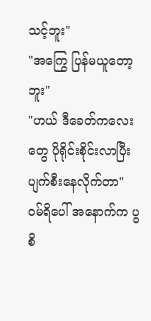သင့်ဘူး"
"အကြွေ ပြန်မယူတော့ဘူး"
"ဟယ် ဒီခေတ်ကလေးတွေ ပိုရိုင်းစိုင်းလာပြီး ပျက်စီးနေလိုက်တာ"
ဝမ်ရိပေါ် အနောက်က ပွစိ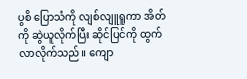ပွစိ ပြောသံကို လျစ်လျူရူကာ အိတ်ကို ဆွဲယူလိုက်ပြီး ဆိုင်ပြင်ကို ထွက်လာလိုက်သည်။ ကျော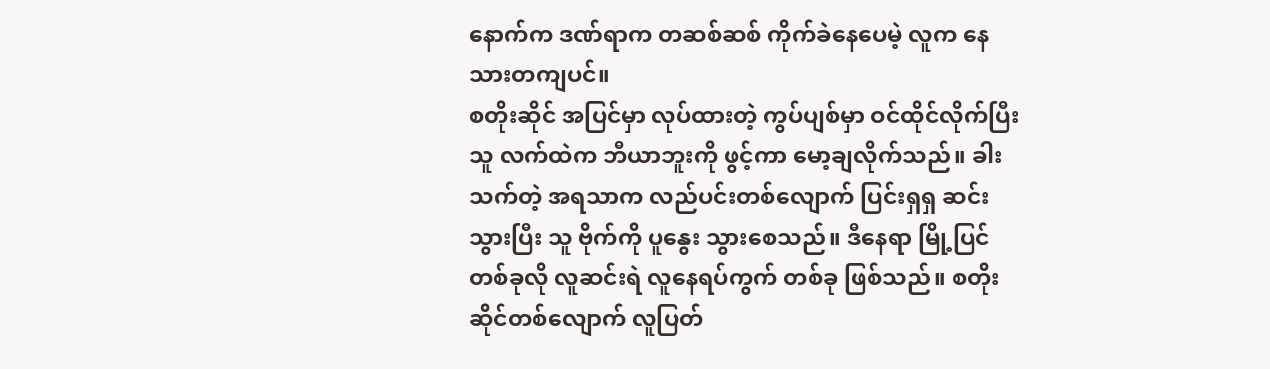နောက်က ဒဏ်ရာက တဆစ်ဆစ် ကိုက်ခဲနေပေမဲ့ လူက နေသားတကျပင်။
စတိုးဆိုင် အပြင်မှာ လုပ်ထားတဲ့ ကွပ်ပျစ်မှာ ဝင်ထိုင်လိုက်ပြီး သူ လက်ထဲက ဘီယာဘူးကို ဖွင့်ကာ မော့ချလိုက်သည်။ ခါးသက်တဲ့ အရသာက လည်ပင်းတစ်လျောက် ပြင်းရှရှ ဆင်းသွားပြီး သူ ဗိုက်ကို ပူနွေး သွားစေသည်။ ဒီနေရာ မြို့ပြင်တစ်ခုလို လူဆင်းရဲ လူနေရပ်ကွက် တစ်ခု ဖြစ်သည်။ စတိုးဆိုင်တစ်လျောက် လူပြတ်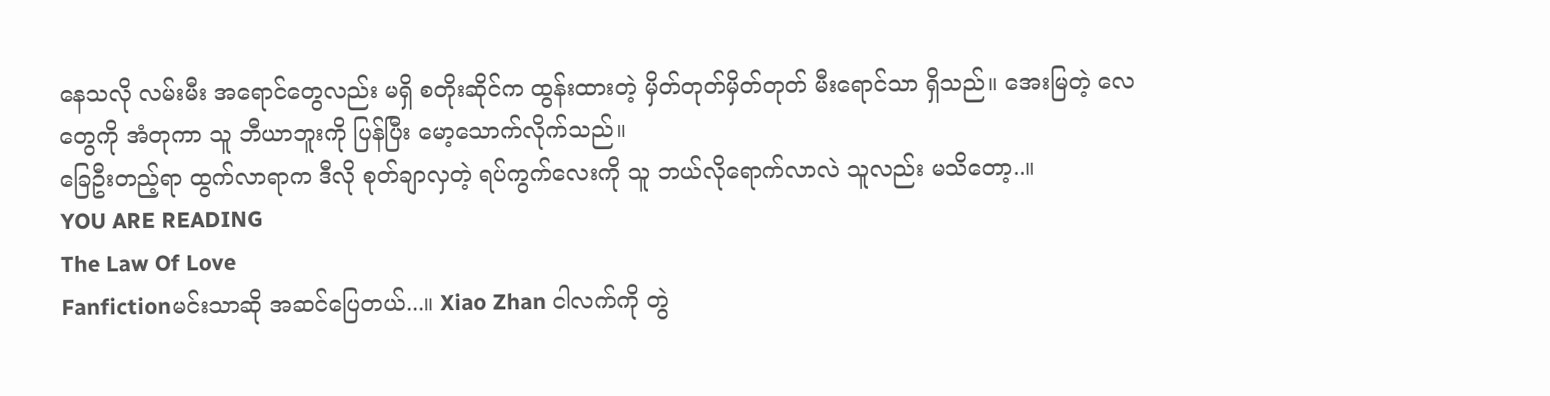နေသလို လမ်းမီး အရောင်တွေလည်း မရှိ စတိုးဆိုင်က ထွန်းထားတဲ့ မှိတ်တုတ်မှိတ်တုတ် မီးရောင်သာ ရှိသည်။ အေးမြတဲ့ လေတွေကို အံတုကာ သူ ဘီယာဘူးကို ပြန်ပြီး မော့သောက်လိုက်သည်။
ခြေဦးတည့်ရာ ထွက်လာရာက ဒီလို စုတ်ချာလှတဲ့ ရပ်ကွက်လေးကို သူ ဘယ်လိုရောက်လာလဲ သူလည်း မသိတော့..။
YOU ARE READING
The Law Of Love
Fanfictionမင်းသာဆို အဆင်ပြေတယ်...။ Xiao Zhan ငါလက်ကို တွဲ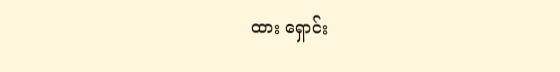ထား ရှောင်း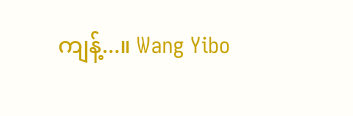ကျန့်...။ Wang Yibo